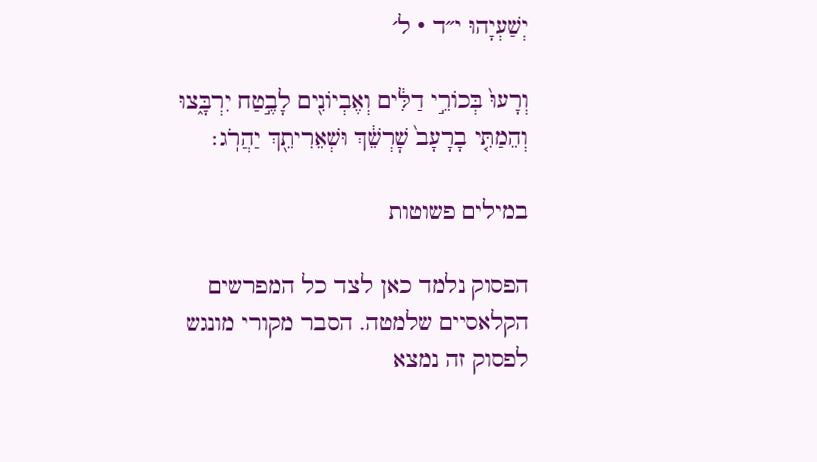יְשַׁעְיָהוּ י״ד · ל׳

וְרָעוּ֙ בְּכוֹרֵ֣י דַלִּ֔ים וְאֶבְיוֹנִ֖ים לָבֶ֣טַח יִרְבָּ֑צוּ וְהֵמַתִּ֤י בָרָעָב֙ שׇׁרְשֵׁ֔ךְ וּשְׁאֵרִיתֵ֖ךְ יַהֲרֹֽג׃

במילים פשוטות

הפסוק נלמד כאן לצד כל המפרשים הקלאסיים שלמטה. הסבר מקורי מונגש לפסוק זה נמצא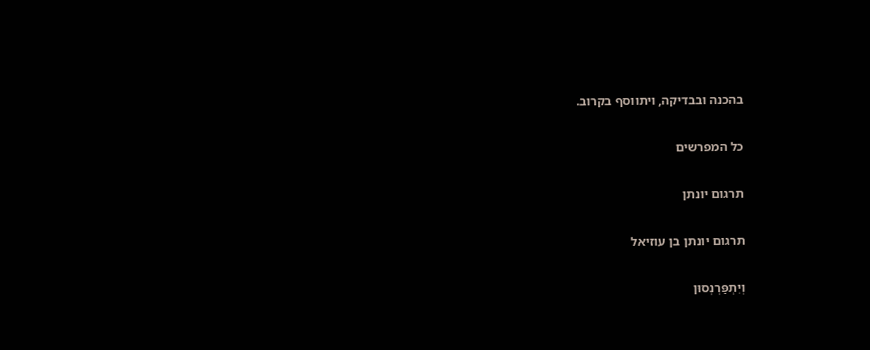בהכנה ובבדיקה, ויתווסף בקרוב.

כל המפרשים

תרגום יונתן

תרגום יונתן בן עוזיאל

וְיִתְפַּרְנְסוּן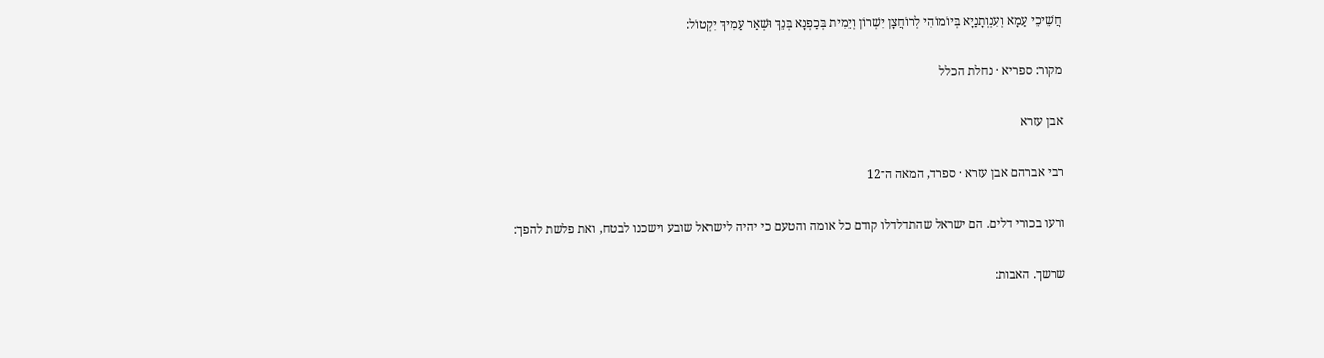חֲשֵׁיכֵי עַמָא וְעִנְוְתָנַיָא בְּיוֹמוֹהִי לְרוֹחֲצָן יִשְׁרוֹן וְיֵמִית בְּכַפְנָא בְּנֵךְ וּשְׁאַר עַמִיךְ יִקְטוֹל:

מקור: ספריא · נחלת הכלל

אבן עזרא

רבי אברהם אבן עזרא · ספרד, המאה ה־12

ורעו בכורי דלים. הם ישראל שהתדלדלו קודם כל אומה והטעם כי יהיה לישראל שובע וישכנו לבטח, ואת פלשת להפך:

שרשך. האבות: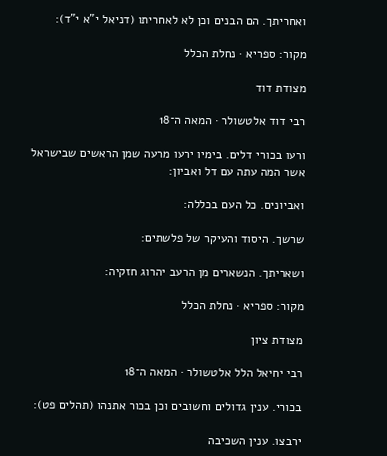ואחריתך. הם הבנים וכן לא לאחריתו (דניאל י"א י"ד):

מקור: ספריא · נחלת הכלל

מצודת דוד

רבי דוד אלטשולר · המאה ה־18

ורעו בכורי דלים. בימיו ירעו מרעה שמן הראשים שבישראל אשר המה עתה עם דל ואביון:

ואביונים. כל העם בכללה:

שרשך. היסוד והעיקר של פלשתים:

ושאריתך. הנשארים מן הרעב יהרוג חזקיה:

מקור: ספריא · נחלת הכלל

מצודת ציון

רבי יחיאל הלל אלטשולר · המאה ה־18

בכורי. ענין גדולים וחשובים וכן בכור אתנהו (תהלים פט):

ירבצו. ענין השכיבה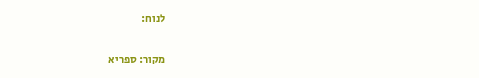לנוח:

מקור: ספריא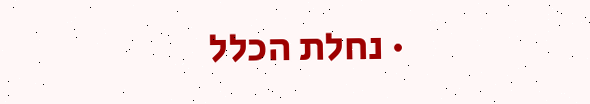· נחלת הכלל